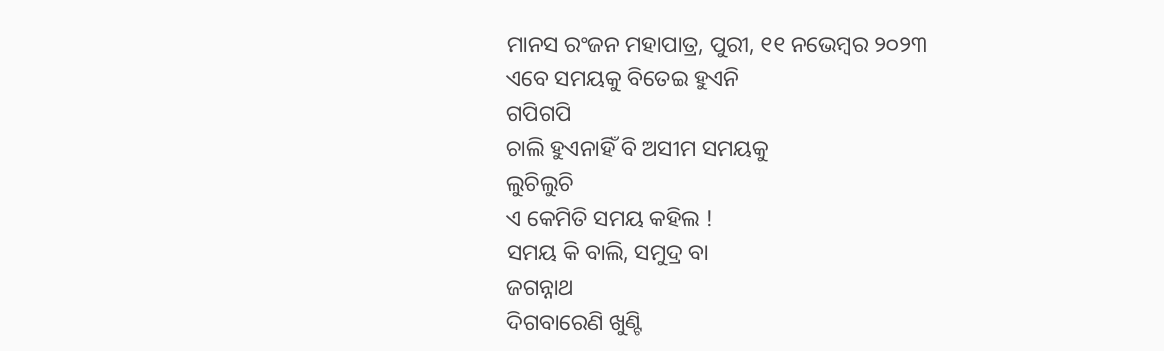ମାନସ ରଂଜନ ମହାପାତ୍ର, ପୁରୀ, ୧୧ ନଭେମ୍ବର ୨୦୨୩
ଏବେ ସମୟକୁ ବିତେଇ ହୁଏନି
ଗପିଗପି
ଚାଲି ହୁଏନାହିଁ ବି ଅସୀମ ସମୟକୁ
ଲୁଚିଲୁଚି
ଏ କେମିତି ସମୟ କହିଲ !
ସମୟ କି ବାଲି, ସମୁଦ୍ର ବା
ଜଗନ୍ନାଥ
ଦିଗବାରେଣି ଖୁଣ୍ଟି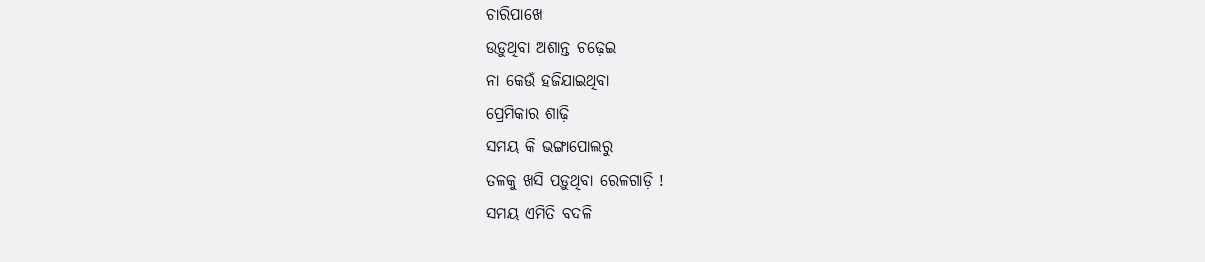ଚାରିପାଖେ
ଉଡ଼ୁଥିବା ଅଶାନ୍ତ ଚଢ଼େଇ
ନା କେଉଁ ହଜିଯାଇଥିବା
ପ୍ରେମିକାର ଶାଢ଼ି
ସମୟ କି ଭଙ୍ଗାପୋଲରୁ
ତଳକୁ ଖସି ପଡ଼ୁଥିବା ରେଳଗାଡ଼ି !
ସମୟ ଏମିତି ବଦଳି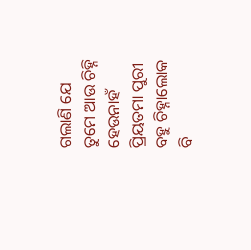ଗଲାଣି ଯେ
ତୁମେ ଆଉ ଚିହ୍ନି ହେଉନାହଁ
ପ୍ରିୟତମା ପୁରୀ
ବହୁ ଚିହ୍ନାଲୋକ ବି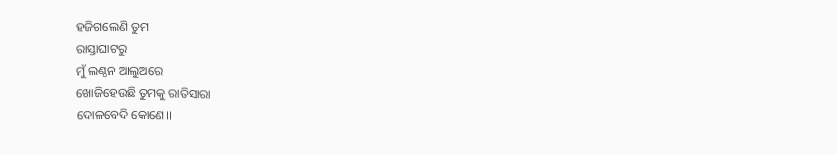ହଜିଗଲେଣି ତୁମ
ରାସ୍ତାଘାଟରୁ
ମୁଁ ଲଣ୍ଠନ ଆଲୁଅରେ
ଖୋଜିହେଉଛି ତୁମକୁ ରାତିସାରା
ଦୋଳବେଦି କୋଣେ।।